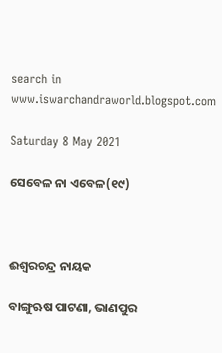search in www.iswarchandraworld.blogspot.com

Saturday 8 May 2021

ସେବେଳ ନା ଏବେଳ(୧୯)



ଈଶ୍ୱରଚନ୍ଦ୍ର ନାୟକ

ବାଙ୍ଗୁଋଷ ପାଟଣା, ଭାଣପୁର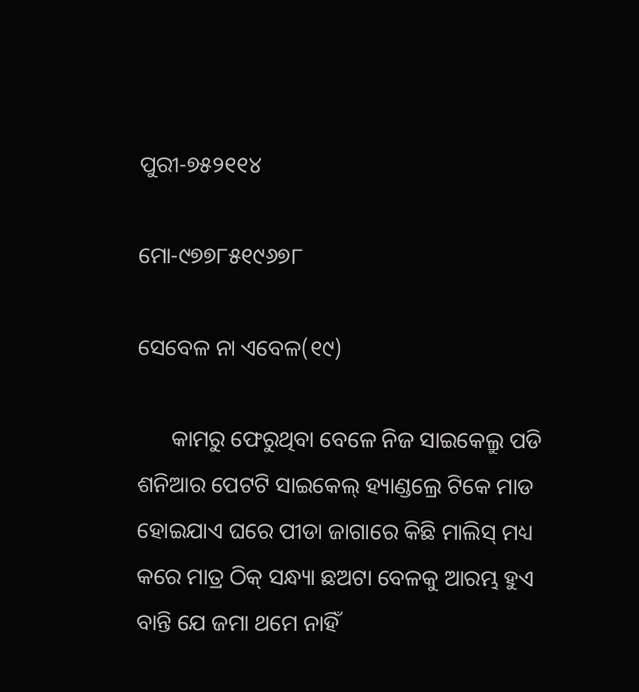ପୁରୀ-୭୫୨୧୧୪

ମୋ-୯୭୭୮୫୧୯୬୭୮

ସେବେଳ ନା ଏବେଳ(୧୯)

      କାମରୁ ଫେରୁଥିବା ବେଳେ ନିଜ ସାଇକେଲ୍ରୁ ପଡି ଶନିଆର ପେଟଟି ସାଇକେଲ୍ ହ୍ୟାଣ୍ଡଲ୍ରେ ଟିକେ ମାଡ ହୋଇଯାଏ ଘରେ ପୀଡା ଜାଗାରେ କିଛି ମାଲିସ୍ ମଧ୍ୟ କରେ ମାତ୍ର ଠିକ୍ ସନ୍ଧ୍ୟା ଛଅଟା ବେଳକୁ ଆରମ୍ଭ ହୁଏ ବାନ୍ତି ଯେ ଜମା ଥମେ ନାହିଁ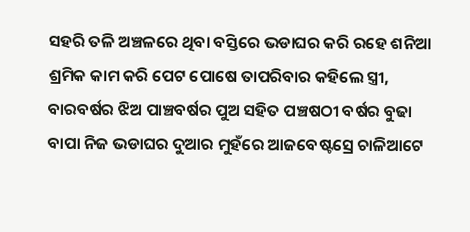ସହରି ତଳି ଅଞ୍ଚଳରେ ଥିବା ବସ୍ତିରେ ଭଡାଘର କରି ରହେ ଶନିଆ   ଶ୍ରମିକ କାମ କରି ପେଟ ପୋଷେ ତାପରିବାର କହିଲେ ସ୍ତ୍ରୀ, ବାରବର୍ଷର ଝିଅ ପାଞ୍ଚବର୍ଷର ପୁଅ ସହିତ ପଞ୍ଚଷଠୀ ବର୍ଷର ବୁଢା ବାପା ନିଜ ଭଡାଘର ଦୁଆର ମୁହଁରେ ଆଜବେଷ୍ଟସ୍ରେ ଚାଳିଆଟେ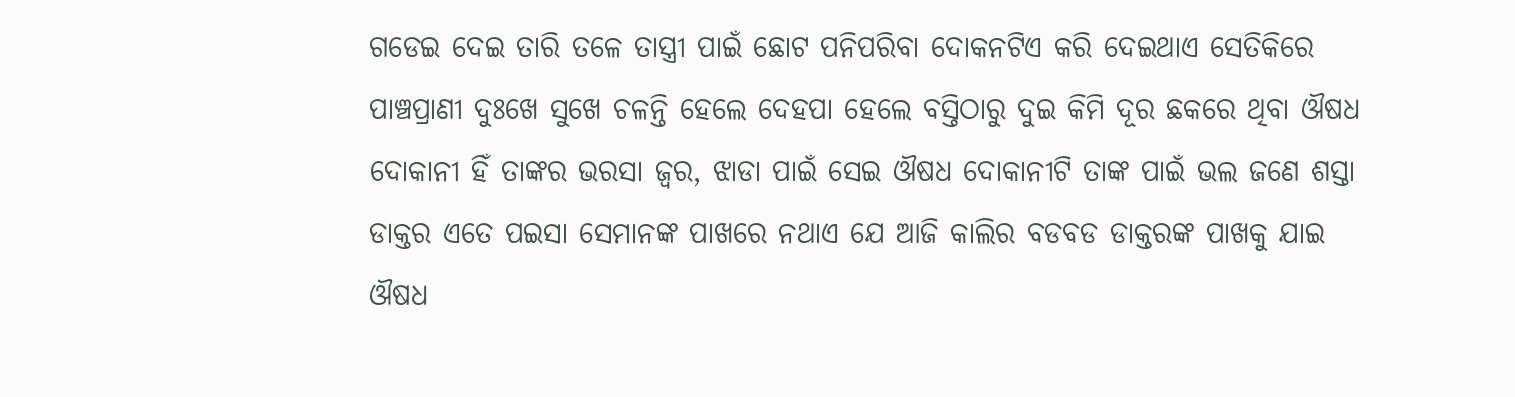ଗଡେଇ ଦେଇ ତାରି ତଳେ ତାସ୍ତ୍ରୀ ପାଇଁ ଛୋଟ ପନିପରିବା ଦୋକନଟିଏ କରି ଦେଇଥାଏ ସେତିକିରେ ପାଞ୍ଚପ୍ରାଣୀ ଦୁଃଖେ ସୁଖେ ଚଳନ୍ତି ହେଲେ ଦେହପା ହେଲେ ବସ୍ତିଠାରୁ ଦୁଇ କିମି ଦୂର ଛକରେ ଥିବା ଔଷଧ ଦୋକାନୀ ହିଁ ତାଙ୍କର ଭରସା ଜ୍ୱର, ଝାଡା ପାଇଁ ସେଇ ଔଷଧ ଦୋକାନୀଟି ତାଙ୍କ ପାଇଁ ଭଲ ଜଣେ ଶସ୍ତା ଡାକ୍ତର ଏତେ ପଇସା ସେମାନଙ୍କ ପାଖରେ ନଥାଏ ଯେ ଆଜି କାଲିର ବଡବଡ ଡାକ୍ତରଙ୍କ ପାଖକୁ ଯାଇ ଔଷଧ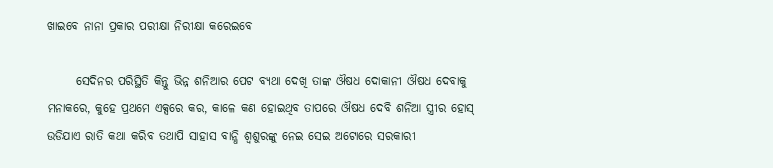ଖାଇବେ ନାନା ପ୍ରକାର ପରୀକ୍ଷା ନିରୀକ୍ଷା କରେଇବେ

      ସେଦିନର ପରିସ୍ଥିତି କିନ୍ତୁ ଭିନ୍ନ ଶନିଆର ପେଟ ବ୍ୟଥା ଦେଖି ତାଙ୍କ ଔଷଧ ଦୋକାନୀ ଔଷଧ ଦେବାକୁ ମନାକରେ, କୁହେ ପ୍ରଥମେ ଏକ୍ସରେ କର, କାଳେ କଣ ହୋଇଥିବ ତାପରେ ଔଷଧ ଦେବି ଶନିଆ ସ୍ତ୍ରୀର ହୋସ୍ ଉଡିଯାଏ ରାତି କଥା କରିବ ତଥାପି ସାହାସ ବାନ୍ଧି ଶ୍ୱଶୁରଙ୍କୁ ନେଇ ସେଇ ଅଟୋରେ ସରକାରୀ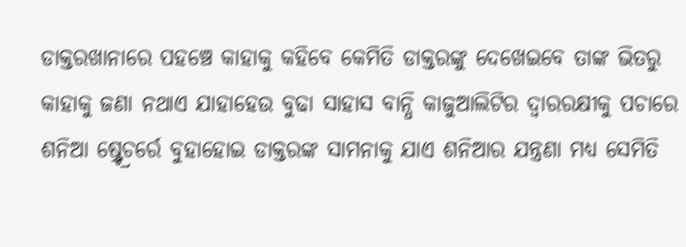ଡାକ୍ତରଖାନାରେ ପହଞ୍ଚେ କାହାକୁ କହିବେ କେମିତି ଡାକ୍ତରଙ୍କୁ ଦେଖେଇବେ ତାଙ୍କ ଭିତରୁ କାହାକୁ ଜଣା ନଥାଏ ଯାହାହେଉ ବୁଢା ସାହାସ ବାନ୍ଧି କାଜୁଆଲିଟିର ଦ୍ୱାରରକ୍ଷୀକୁ ପଚାରେ ଶନିଆ ଷ୍ର୍ଟ୍ରେଚର୍ରେ ବୁହାହୋଇ ଡାକ୍ତରଙ୍କ ସାମନାକୁ ଯାଏ ଶନିଆର ଯନ୍ତ୍ରଣା ମଧ୍ୟ ସେମିତି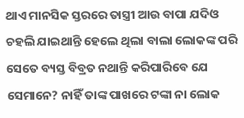ଥାଏ ମାନସିକ ସ୍ତରରେ ତାସ୍ତ୍ରୀ ଆଉ ବାପା ଯଦିଓ ଚହଲି ଯାଇଥାନ୍ତି ହେଲେ ଥିଲା ବାଲା ଲୋକଙ୍କ ପରି ସେତେ ବ୍ୟସ୍ତ ବିବ୍ରତ ନଥାନ୍ତି କରିପାରିବେ ଯେ ସେମାନେ? ନାହିଁ ତାଙ୍କ ପାଖରେ ଟଙ୍କା ନା ଲୋକ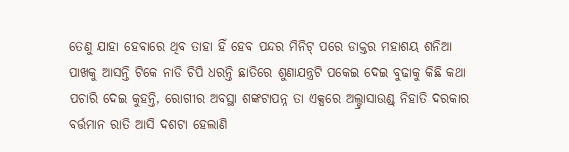ତେଣୁ ଯାହା ହେବାରେ ଥିବ ତାହା ହିଁ ହେବ ପନ୍ଦର ମିନିଟ୍ ପରେ ଡାକ୍ତର ମହାଶୟ ଶନିଆ ପାଖକୁ ଆସନ୍ତି ଟିକେ ନାଡି ଚିପି ଧରନ୍ତି ଛାତିରେ ଶୁଣାଯନ୍ତ୍ରଟି ପକେଇ ଦେଇ ବୁଢାକୁ କିଛି କଥା ପଚାରି ଦେଇ କୁହନ୍ତି, ରୋଗୀର ଅବସ୍ଥା ଶଙ୍କଟାପନ୍ନ ତା ଏକ୍ସରେ ଅଲ୍ଟ୍ରାସାଉଣ୍ଡ୍ ନିହାତି ଦରକାର ବର୍ତ୍ତମାନ ରାତି ଆସି ଦଶଟା ହେଲାଣି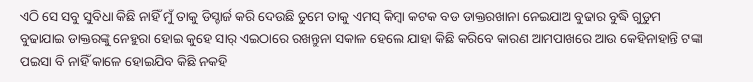ଏଠି ସେ ସବୁ ସୁବିଧା କିଛି ନାହିଁ ମୁଁ ତାକୁ ଡିସ୍ଚାର୍ଜ କରି ଦେଉଛି ତୁମେ ତାକୁ ଏମସ୍ କିମ୍ବା କଟକ ବଡ ଡାକ୍ତରଖାନା ନେଇଯାଅ ବୁଢାର ବୁଦ୍ଧି ଗୁଡୁମ ବୁଢାଯାଇ ଡାକ୍ତରଙ୍କୁ ନେହୁରା ହୋଇ କୁହେ ସାର୍ ଏଇଠାରେ ରଖନ୍ତୁନା ସକାଳ ହେଲେ ଯାହା କିଛି କରିବେ କାରଣ ଆମପାଖରେ ଆଉ କେହିନାହାନ୍ତି ଟଙ୍କା ପଇସା ବି ନାହିଁ କାଳେ ହୋଇଯିବ କିଛି ନକହି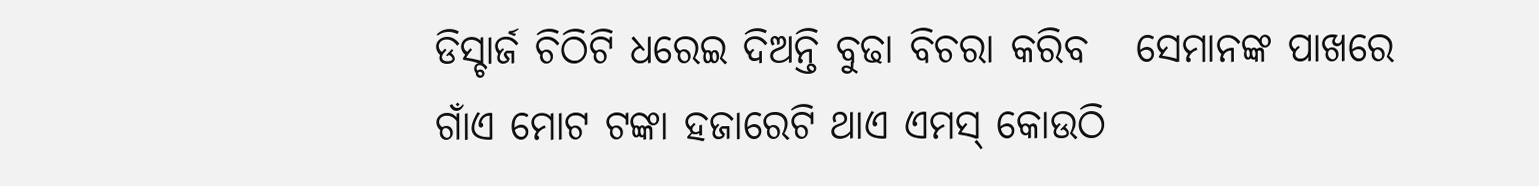ଡିସ୍ଚାର୍ଜ ଚିଠିଟି ଧରେଇ ଦିଅନ୍ତି ବୁଢା ବିଚରା କରିବ   ସେମାନଙ୍କ ପାଖରେ ଗାଁଏ ମୋଟ ଟଙ୍କା ହଜାରେଟି ଥାଏ ଏମସ୍ କୋଉଠି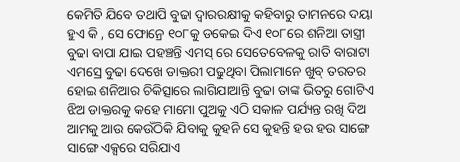କେମିତି ଯିବେ ତଥାପି ବୁଢା ଦ୍ୱାରରକ୍ଷୀକୁ କହିବାରୁ ତାମନରେ ଦୟା ହୁଏ କି , ସେ ଫୋନ୍ରେ ୧୦୮କୁ ଡକେଇ ଦିଏ ୧୦୮ରେ ଶନିଆ ତାସ୍ତ୍ରୀ ବୁଢା ବାପା ଯାଇ ପହଞ୍ଚନ୍ତି ଏମସ୍ ରେ ସେତେବେଳକୁ ରାତି ବାରାଟା ଏମସ୍ରେ ବୁଢା ଦେଖେ ଡାକ୍ତରୀ ପଢୁଥିବା ପିଲାମାନେ ଖୁବ୍ ତରତର ହୋଇ ଶନିଆର ଚିକିତ୍ସାରେ ଲାଗିଯାଆନ୍ତି ବୁଢା ତାଙ୍କ ଭିତରୁ ଗୋଟିଏ ଝିଅ ଡାକ୍ତରକୁ କହେ ମାମୋ ପୁଅକୁ ଏଠି ସକାଳ ପର୍ଯ୍ୟନ୍ତ ରଖି ଦିଅ ଆମକୁ ଆଉ କେଉଁଠିକି ଯିବାକୁ କୁହନି ସେ କୁହନ୍ତି ହଉ ହଉ ସାଙ୍ଗେ ସାଙ୍ଗେ ଏକ୍ସରେ ସରିଯାଏ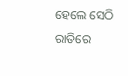ହେଲେ ସେଠି ରାତିରେ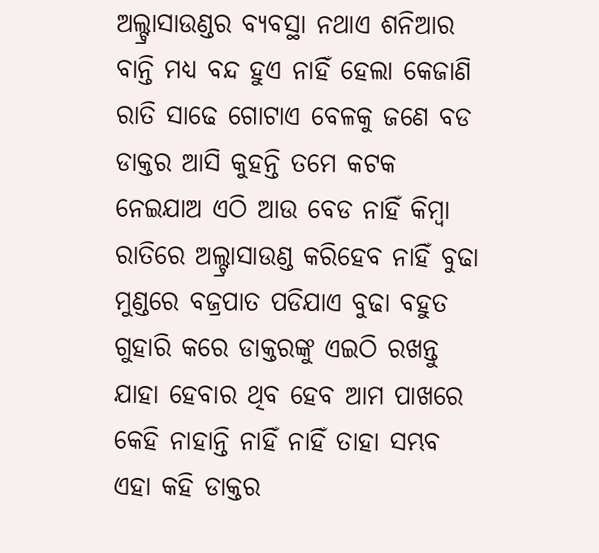ଅଲ୍ଟ୍ରାସାଉଣ୍ଡର ବ୍ୟବସ୍ଥା ନଥାଏ ଶନିଆର ବାନ୍ତି ମଧ୍ୟ ବନ୍ଦ ହୁଏ ନାହିଁ ହେଲା କେଜାଣି ରାତି ସାଢେ ଗୋଟାଏ ବେଳକୁ ଜଣେ ବଡ ଡାକ୍ତର ଆସି କୁହନ୍ତି ତମେ କଟକ ନେଇଯାଅ ଏଠି ଆଉ ବେଡ ନାହିଁ କିମ୍ବା ରାତିରେ ଅଲ୍ଟ୍ରାସାଉଣ୍ଡ କରିହେବ ନାହିଁ ବୁଢା ମୁଣ୍ଡରେ ବଜ୍ରପାତ ପଡିଯାଏ ବୁଢା ବହୁତ ଗୁହାରି କରେ ଡାକ୍ତରଙ୍କୁ ଏଇଠି ରଖନ୍ତୁ ଯାହା ହେବାର ଥିବ ହେବ ଆମ ପାଖରେ କେହି ନାହାନ୍ତି ନାହିଁ ନାହିଁ ତାହା ସମ୍ଭବ ଏହା କହି ଡାକ୍ତର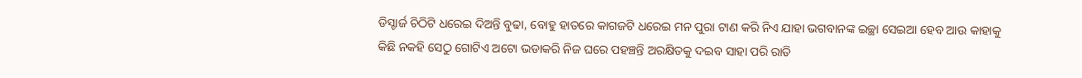ଡିସ୍ଚାର୍ଜ ଚିଠିଟି ଧରେଇ ଦିଅନ୍ତି ବୁଢା, ବୋହୁ ହାତରେ କାଗଜଟି ଧରେଇ ମନ ପୁରା ଟାଣ କରି ନିଏ ଯାହା ଭଗବାନଙ୍କ ଇଚ୍ଛା ସେଇଆ ହେବ ଆଉ କାହାକୁ କିଛି ନକହି ସେଠୁ ଗୋଟିଏ ଅଟୋ ଭଡାକରି ନିଜ ଘରେ ପହଞ୍ଚନ୍ତି ଅରକ୍ଷିତକୁ ଦଇବ ସାହା ପରି ରାତି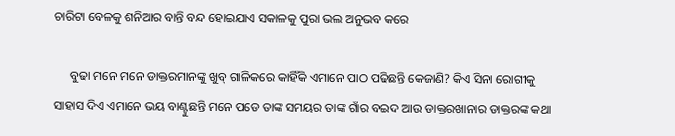ଚାରିଟା ବେଳକୁ ଶନିଆର ବାନ୍ତି ବନ୍ଦ ହୋଇଯାଏ ସକାଳକୁ ପୁରା ଭଲ ଅନୁଭବ କରେ

     ବୁଢା ମନେ ମନେ ଡାକ୍ତରମାନଙ୍କୁ ଖୁବ୍ ଗାଳିକରେ କାହିଁକି ଏମାନେ ପାଠ ପଢିଛନ୍ତି କେଜାଣି? କିଏ ସିନା ରୋଗୀକୁ ସାହାସ ଦିଏ ଏମାନେ ଭୟ ବାଣ୍ଟୁଛନ୍ତି ମନେ ପଡେ ତାଙ୍କ ସମୟର ତାଙ୍କ ଗାଁର ବଇଦ ଆଉ ଡାକ୍ତରଖାନାର ଡାକ୍ତରଙ୍କ କଥା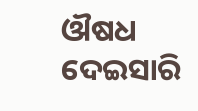ଔଷଧ ଦେଇସାରି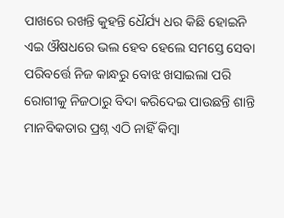ପାଖରେ ରଖନ୍ତି କୁହନ୍ତି ଧୈର୍ଯ୍ୟ ଧର କିଛି ହୋଇନି ଏଇ ଔଷଧରେ ଭଲ ହେବ ହେଲେ ସମସ୍ତେ ସେବା ପରିବର୍ତ୍ତେ ନିଜ କାନ୍ଧରୁ ବୋଝ ଖସାଇଲା ପରି ରୋଗୀକୁ ନିଜଠାରୁ ବିଦା କରିଦେଇ ପାଉଛନ୍ତି ଶାନ୍ତି ମାନବିକତାର ପ୍ରଶ୍ନ ଏଠି ନାହିଁ କିମ୍ବା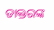ଡାକ୍ତରଙ୍କ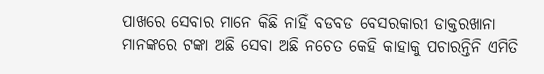ପାଖରେ ସେବାର ମାନେ କିଛି ନାହିଁ ବଡବଡ ବେସରକାରୀ ଡାକ୍ତରଖାନା ମାନଙ୍କରେ ଟଙ୍କା ଅଛି ସେବା ଅଛି ନଚେତ କେହି କାହାକୁ ପଚାରନ୍ତିନି ଏମିତି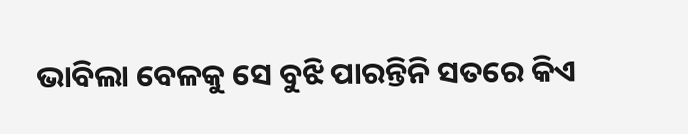ଭାବିଲା ବେଳକୁ ସେ ବୁଝି ପାରନ୍ତିନି ସତରେ କିଏ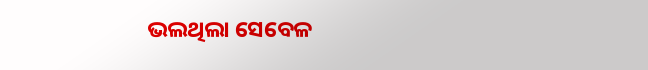ଭଲଥିଲା ସେବେଳ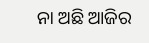ନା ଅଛି ଆଜିର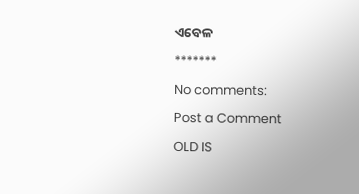ଏବେଳ

*******

No comments:

Post a Comment

OLD IS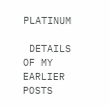PLATINUM

 DETAILS OF MY EARLIER POSTS